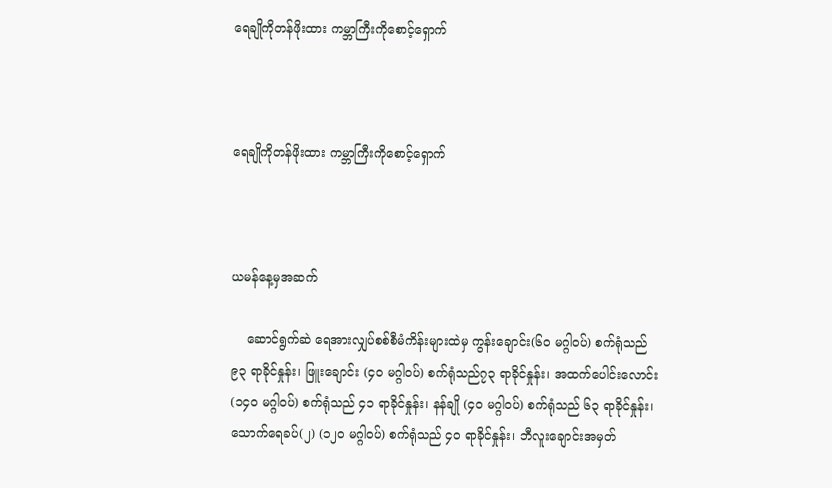ရေချိုကိုတန်ဖိုးထား ကမ္ဘာကြီးကိုစောင့်ရှောက်



ရေချိုကိုတန်ဖိုးထား ကမ္ဘာကြီးကိုစောင့်ရှောက်



ယမန်နေ့မှအဆက်

    ဆောင်ရွက်ဆဲ ရေအားလျှပ်စစ်စီမံကိန်းများထဲမှ ကွန်းချောင်း(၆၀ မဂ္ဂါဝပ်) စက်ရုံသည် ၉၃ ရာခိုင်နှုန်း၊ ဖြူးချောင်း (၄၀ မဂ္ဂါဝပ်) စက်ရုံသည်၇၃ ရာခိုင်နှုန်း၊ အထက်ပေါင်းလောင်း (၁၄၀ မဂ္ဂါဝပ်) စက်ရုံသည် ၄၁ ရာခိုင်နှုန်း၊ နန်ချို (၄၀ မဂ္ဂါဝပ်) စက်ရုံသည် ၆၃ ရာခိုင်နှုန်း၊ သောက်ရေခပ်(၂) (၁၂၀ မဂ္ဂါဝပ်) စက်ရုံသည် ၄၀ ရာခိုင်နှုန်း၊ ဘီလူးချောင်းအမှတ်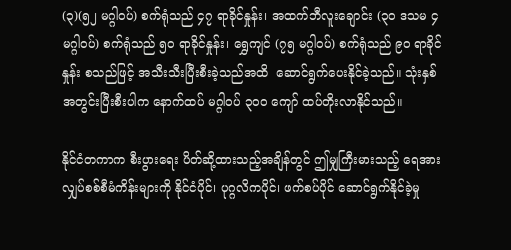(၃)(၅၂ မဂ္ဂါဝပ်) စက်ရုံသည် ၄၇ ရာခိုင်နှုန်း၊ အထက်ဘီလူးချောင်း (၃၀ ဒသမ ၄ မဂ္ဂါဝပ်) စက်ရုံသည် ၅၀ ရာခိုင်နှုန်း၊ ရွှေကျင် (၇၅ မဂ္ဂါဝပ်) စက်ရုံသည် ၉၀ ရာခိုင်နှုန်း စသည်ဖြင့် အသီးသီးပြီးစီးခဲ့သည်အထိ  ဆောင်ရွက်ပေးနိုင်ခဲ့သည်။ သုံးနှစ်အတွင်းပြီးစီးပါက နောက်ထပ် မဂ္ဂါဝပ် ၃၀၀ ကျော် ထပ်တိုးလာနိုင်သည်။

နိုင်ငံတကာက စီးပွားရေး ပိတ်ဆို့ထားသည့်အချိန်တွင် ဤမျှကြီးမားသည့် ရေအားလျှပ်စစ်စီမံကိန်းများကို နိုင်ငံပိုင်၊ ပုဂ္ဂလိကပိုင်၊ ဖက်စပ်ပိုင် ဆောင်ရွက်နိုင်ခဲ့မှု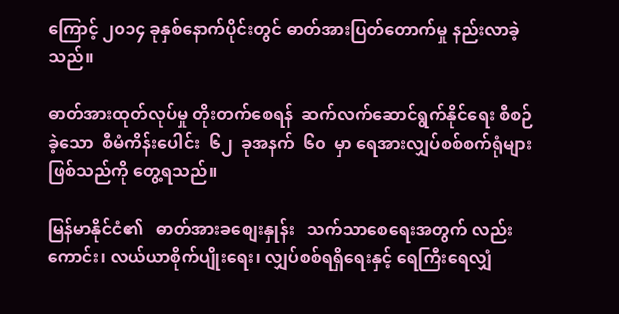ကြောင့် ၂၀၁၄ ခုနှစ်နောက်ပိုင်းတွင် ဓာတ်အားပြတ်တောက်မှု နည်းလာခဲ့သည်။

ဓာတ်အားထုတ်လုပ်မှု တိုးတက်စေရန်  ဆက်လက်ဆောင်ရွက်နိုင်ရေး စီစဉ်ခဲ့သော  စီမံကိန်းပေါင်း  ၆၂  ခုအနက်  ၆၀  မှာ ရေအားလျှပ်စစ်စက်ရုံများဖြစ်သည်ကို တွေ့ရသည်။

မြန်မာနိုင်ငံ၏   ဓာတ်အားခစျေးနှုန်း   သက်သာစေရေးအတွက် လည်းကောင်း၊ လယ်ယာစိုက်ပျိုးရေး၊ လျှပ်စစ်ရရှိရေးနှင့် ရေကြီးရေလျှံ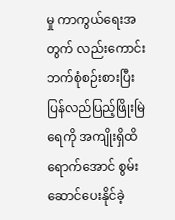မှု ကာကွယ်ရေးအတွက် လည်းကောင်း   ဘက်စုံစဉ်းစားပြီး   ပြန်လည်ပြည့်ဖြိုးမြဲရေကို အကျိုးရှိထိရောက်အောင် စွမ်းဆောင်ပေးနိုင်ခဲ့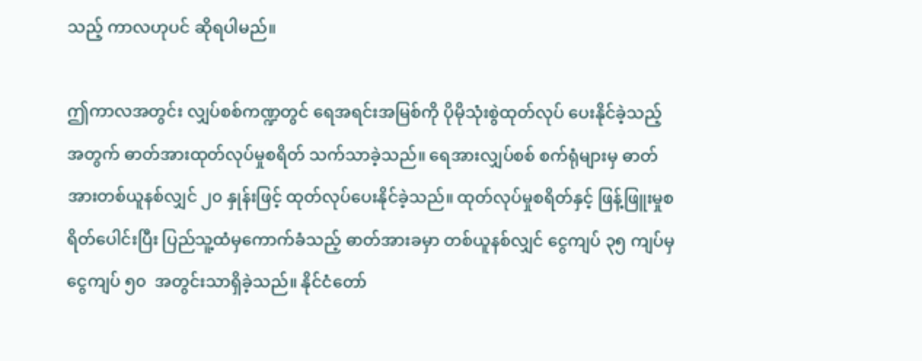သည့် ကာလဟုပင် ဆိုရပါမည်။

ဤကာလအတွင်း လျှပ်စစ်ကဏ္ဍတွင် ရေအရင်းအမြစ်ကို ပိုမိုသုံးစွဲထုတ်လုပ် ပေးနိုင်ခဲ့သည့်အတွက် ဓာတ်အားထုတ်လုပ်မှုစရိတ် သက်သာခဲ့သည်။ ရေအားလျှပ်စစ် စက်ရုံများမှ ဓာတ်အားတစ်ယူနစ်လျှင် ၂၀ နှုန်းဖြင့် ထုတ်လုပ်ပေးနိုင်ခဲ့သည်။ ထုတ်လုပ်မှုစရိတ်နှင့် ဖြန့်ဖြူးမှုစရိတ်ပေါင်းပြီး ပြည်သူ့ထံမှကောက်ခံသည့် ဓာတ်အားခမှာ တစ်ယူနစ်လျှင် ငွေကျပ် ၃၅ ကျပ်မှ ငွေကျပ် ၅၀  အတွင်းသာရှိခဲ့သည်။ နိုင်ငံတော်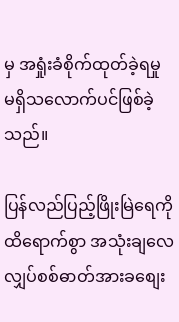မှ အရှုံးခံစိုက်ထုတ်ခဲ့ရမှု မရှိသလောက်ပင်ဖြစ်ခဲ့သည်။

ပြန်လည်ပြည့်ဖြိုးမြဲရေကို    ထိရောက်စွာ အသုံးချလေ  လျှပ်စစ်ဓာတ်အားခစျေး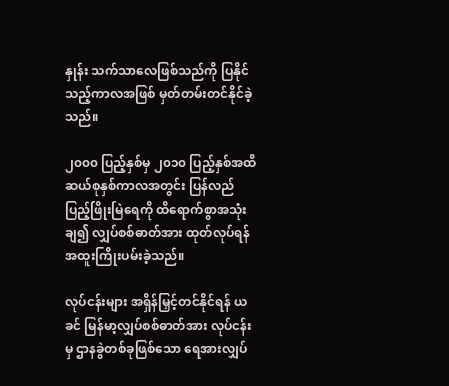နှုန်း သက်သာလေဖြစ်သည်ကို ပြနိုင်သည့်ကာလအဖြစ် မှတ်တမ်းတင်နိုင်ခဲ့သည်။

၂၀၀၀ ပြည့်နှစ်မှ ၂၀၁၀ ပြည့်နှစ်အထိ ဆယ်စုနှစ်ကာလအတွင်း ပြန်လည်ပြည့်ဖြိုးမြဲရေကို ထိရောက်စွာအသုံးချ၍ လျှပ်စစ်ဓာတ်အား ထုတ်လုပ်ရန် အထူးကြိုးပမ်းခဲ့သည်။

လုပ်ငန်းများ အရှိန်မြှင့်တင်နိုင်ရန် ယခင် မြန်မာ့လျှပ်စစ်ဓာတ်အား လုပ်ငန်းမှ ဌာနခွဲတစ်ခုဖြစ်သော ရေအားလျှပ်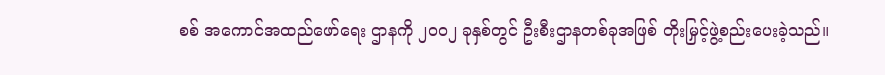စစ် အကောင်အထည်ဖော်ရေး ဌာနကို ၂၀၀၂ ခုနှစ်တွင် ဦးစီးဌာနတစ်ခုအဖြစ် တိုးမြှင့်ဖွဲ့စည်းပေးခဲ့သည်။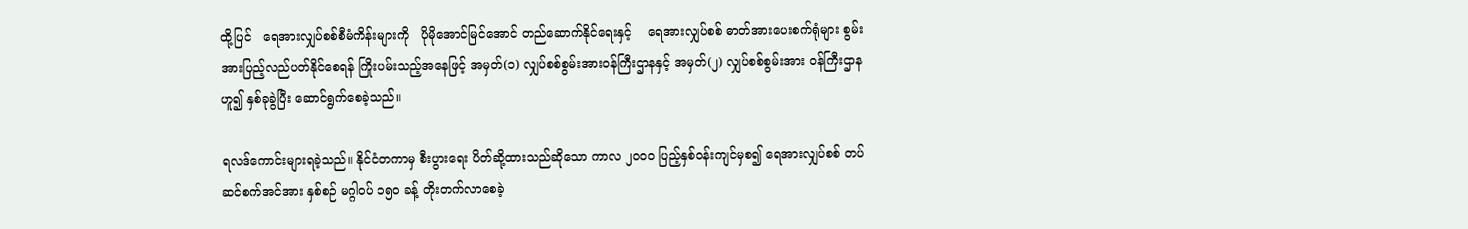ထို့ပြင်   ရေအားလျှပ်စစ်စီမံကိန်းများကို   ပိုမိုအောင်မြင်အောင် တည်ဆောက်နိုင်ရေးနှင့်    ရေအားလျှပ်စစ် ဓာတ်အားပေးစက်ရုံများ စွမ်းအားပြည့်လည်ပတ်နိုင်စေရန် ကြိုးပမ်းသည့်အနေဖြင့် အမှတ်(၁) လျှပ်စစ်စွမ်းအားဝန်ကြီးဌာနနှင့် အမှတ်(၂) လျှပ်စစ်စွမ်းအား ဝန်ကြီးဌာနဟူ၍ နှစ်ခုခွဲပြီး ဆောင်ရွက်စေခဲ့သည်။

ရလဒ်ကောင်းများရခဲ့သည်။ နိုင်ငံတကာမှ စီးပွားရေး ပိတ်ဆို့ထားသည်ဆိုသော ကာလ ၂၀၀၀ ပြည့်နှစ်ဝန်းကျင်မှစ၍ ရေအားလျှပ်စစ် တပ်ဆင်စက်အင်အား နှစ်စဉ် မဂ္ဂါဝပ် ၁၅၀ ခန့် တိုးတက်လာစေခဲ့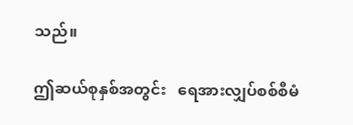သည်။

ဤဆယ်စုနှစ်အတွင်း   ရေအားလျှပ်စစ်စီမံ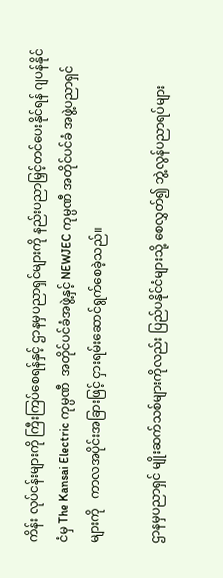ကိန်း လုပ်ငန်းများကို ကြီးကြပ်စေရန်နှင့် ဌာနမှပညာရှင်များကို နည်းပညာမြှင့်တင်ပေးနိုင်ရန် ဂျပန်နိုင်ငံမှ The Kansai Electric ကုမ္ပဏီ  အတိုင်ပင်ခံအဖွဲ့နှင့် NEWJEC ကုမ္ပဏီ အတိုင်ပင်ခံ အဖွဲ့ပညာရှင်များကို   ကာလအပိုင်းအခြားဖြင့် ငှားရမ်းဆောင်ရွက်စေခဲ့သည်။

ဌာနမှပညာရှင် မျိုးဆက်သစ်များကိုလည်း ပြည်ပနိုင်ငံများသို့ စေလွှတ်၍ ဘွဲ့လွန်ပညာရပ်များ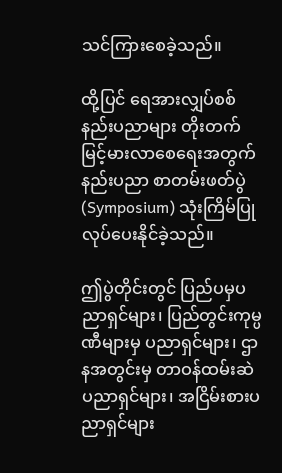သင်ကြားစေခဲ့သည်။

ထို့ပြင် ရေအားလျှပ်စစ်နည်းပညာများ တိုးတက်မြင့်မားလာစေရေးအတွက် နည်းပညာ စာတမ်းဖတ်ပွဲ (Symposium) သုံးကြိမ်ပြုလုပ်ပေးနိုင်ခဲ့သည်။

ဤပွဲတိုင်းတွင် ပြည်ပမှပညာရှင်များ၊ ပြည်တွင်းကုမ္ပဏီများမှ ပညာရှင်များ၊ ဌာနအတွင်းမှ တာဝန်ထမ်းဆဲ ပညာရှင်များ၊ အငြိမ်းစားပညာရှင်များ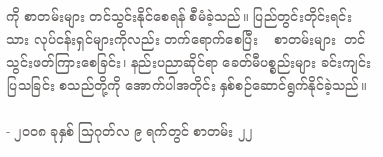ကို စာတမ်းများ တင်သွင်းနိုင်စေရန် စီမံခဲ့သည်။ ပြည်တွင်းတိုင်းရင်းသား လုပ်ငန်းရှင်များကိုလည်း တက်ရောက်စေပြီး    စာတမ်းများ  တင်သွင်းဖတ်ကြားစေခြင်း၊ နည်းပညာဆိုင်ရာ ခေတ်မီပစ္စည်းများ ခင်းကျင်းပြသခြင်း စသည်တို့ကို အောက်ပါအတိုင်း နှစ်စဉ်ဆောင်ရွက်နိုင်ခဲ့သည်။

- ၂၀၀၈ ခုနှစ် သြဂုတ်လ ၉ ရက်တွင် စာတမ်း ၂၂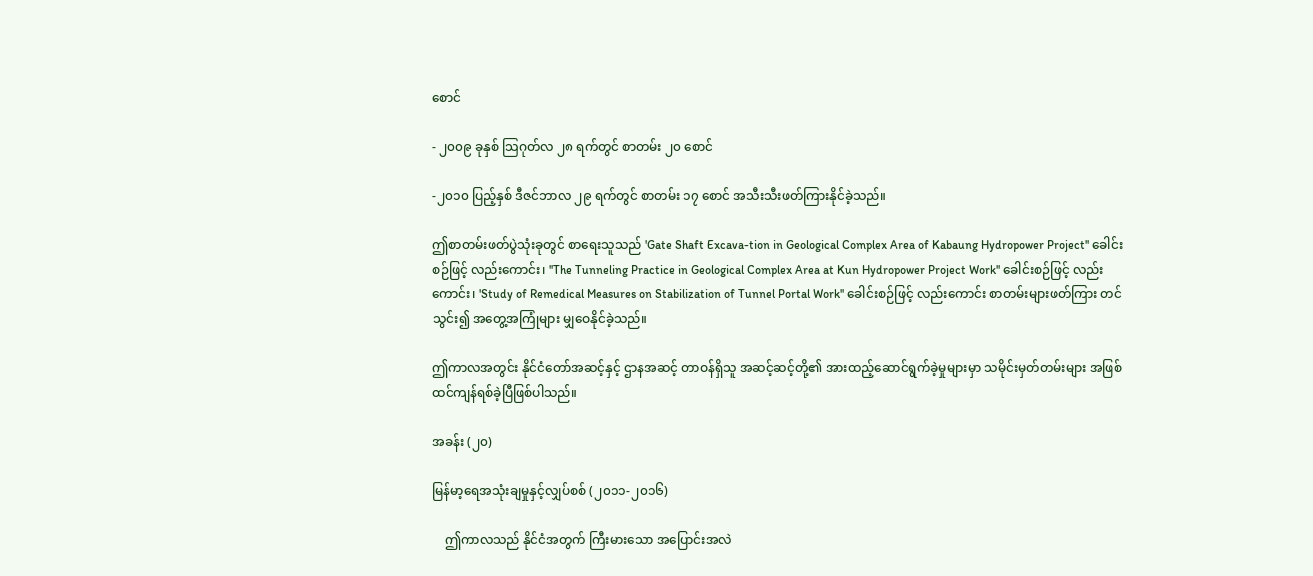စောင်

- ၂၀၀၉ ခုနှစ် သြဂုတ်လ ၂၈ ရက်တွင် စာတမ်း ၂၀ စောင်

-၂၀၁၀ ပြည့်နှစ် ဒီဇင်ဘာလ ၂၉ ရက်တွင် စာတမ်း ၁၇ စောင် အသီးသီးဖတ်ကြားနိုင်ခဲ့သည်။

ဤစာတမ်းဖတ်ပွဲသုံးခုတွင် စာရေးသူသည် 'Gate Shaft Excava-tion in Geological Complex Area of Kabaung Hydropower Project'' ခေါင်းစဉ်ဖြင့် လည်းကောင်း၊ ''The Tunneling Practice in Geological Complex Area at Kun Hydropower Project Work'' ခေါင်းစဉ်ဖြင့် လည်းကောင်း၊ 'Study of Remedical Measures on Stabilization of Tunnel Portal Work'' ခေါင်းစဉ်ဖြင့် လည်းကောင်း စာတမ်းများဖတ်ကြား တင်သွင်း၍ အတွေ့အကြုံများ မျှဝေနိုင်ခဲ့သည်။

ဤကာလအတွင်း နိုင်ငံတော်အဆင့်နှင့် ဌာနအဆင့် တာဝန်ရှိသူ အဆင့်ဆင့်တို့၏ အားထည့်ဆောင်ရွက်ခဲ့မှုများမှာ သမိုင်းမှတ်တမ်းများ အဖြစ် ထင်ကျန်ရစ်ခဲ့ပြီဖြစ်ပါသည်။

အခန်း (၂၀)

မြန်မာ့ရေအသုံးချမှုနှင့်လျှပ်စစ် (၂၀၁၁-၂၀၁၆)

    ဤကာလသည် နိုင်ငံအတွက် ကြီးမားသော အပြောင်းအလဲ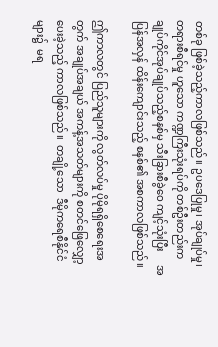တစ်ခု ဖြစ်ခဲ့သည့်ကာလဖြစ်သည်။ ဥပဒေပြုမှု၊ အုပ်ချုပ်မှု၊ တရားစီရင်မှု ဟူသော ကဏ္ဍကြီးသုံးရပ်ကို တစ်ဦးတည်းက  ချုပ်ကိုင်အုပ်ချုပ်သည့်စနစ်မှ သီးခြားစီခွဲဝေ ကျင့်သုံးပြီး     အပြန်အလှန် ထိန်းကျောင်းသည့် စနစ်၏ အစကာလဖြစ်သည်။

ဤကာလတွင် ပြည်သူများကို လွတ်လပ်မှု ပိုမိုရရှိစေရေးအတွက် အချုပ်အချယ် အကန့်အသတ်များကို စတင်ဖြေလျှော့ပေးခဲ့သည့် ကာလဖြစ်သည်။  တချို့သော  ဒီမိုကရေစီနိုင်ငံများ၌  မရ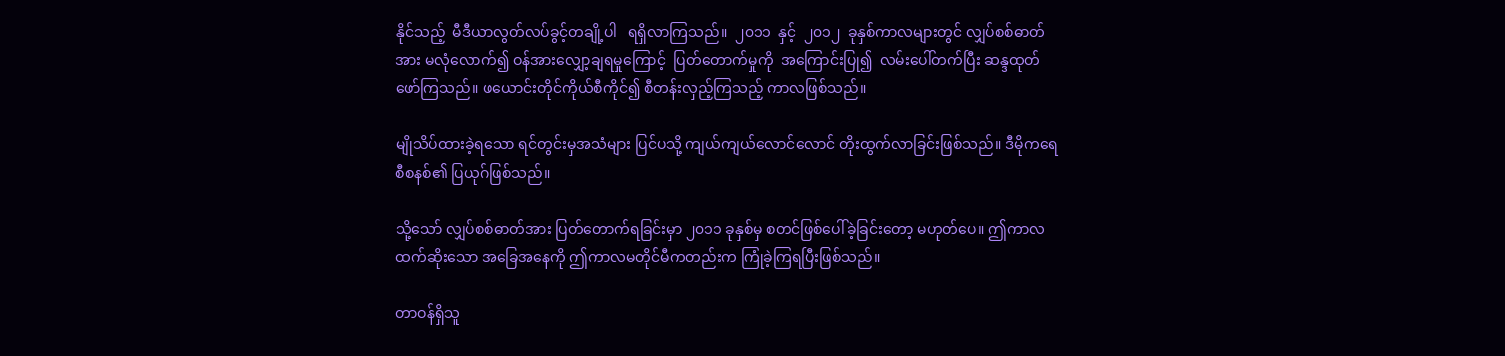နိုင်သည့်  မီဒီယာလွတ်လပ်ခွင့်တချို့ပါ   ရရှိလာကြသည်။  ၂၀၁၁  နှင့်  ၂၀၁၂  ခုနှစ်ကာလများတွင် လျှပ်စစ်ဓာတ်အား မလုံလောက်၍ ဝန်အားလျှော့ချရမှုကြောင့်  ပြတ်တောက်မှုကို  အကြောင်းပြု၍  လမ်းပေါ်တက်ပြီး ဆန္ဒထုတ်ဖော်ကြသည်။ ဖယောင်းတိုင်ကိုယ်စီကိုင်၍ စီတန်းလှည့်ကြသည့် ကာလဖြစ်သည်။

မျိုသိပ်ထားခဲ့ရသော ရင်တွင်းမှအသံများ ပြင်ပသို့ ကျယ်ကျယ်လောင်လောင် တိုးထွက်လာခြင်းဖြစ်သည်။ ဒီမိုကရေစီစနစ်၏ ပြယုဂ်ဖြစ်သည်။

သို့သော် လျှပ်စစ်ဓာတ်အား ပြတ်တောက်ရခြင်းမှာ ၂၀၁၁ ခုနှစ်မှ စတင်ဖြစ်ပေါ်ခဲ့ခြင်းတော့ မဟုတ်ပေ။ ဤကာလထက်ဆိုးသော အခြေအနေကို ဤကာလမတိုင်မီကတည်းက ကြုံခဲ့ကြရပြီးဖြစ်သည်။

တာဝန်ရှိသူ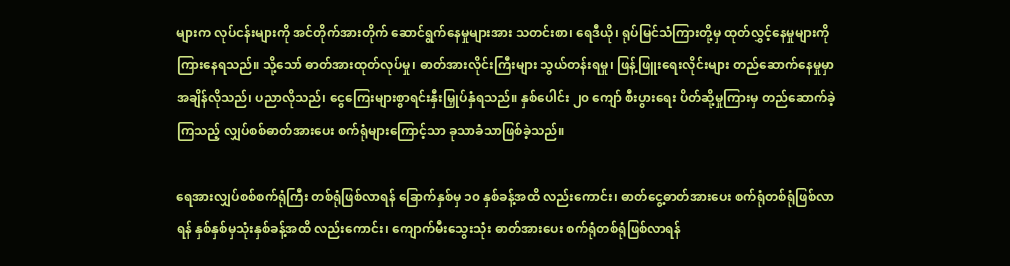များက လုပ်ငန်းများကို အင်တိုက်အားတိုက် ဆောင်ရွက်နေမှုများအား သတင်းစာ၊ ရေဒီယို၊ ရုပ်မြင်သံကြားတို့မှ ထုတ်လွှင့်နေမှုများကို ကြားနေရသည်။ သို့သော် ဓာတ်အားထုတ်လုပ်မှု၊ ဓာတ်အားလိုင်းကြီးများ သွယ်တန်းရမှု၊ ဖြန့်ဖြူးရေးလိုင်းများ တည်ဆောက်နေမှုမှာ အချိန်လိုသည်၊ ပညာလိုသည်၊ ငွေကြေးများစွာရင်းနှီးမြှုပ်နှံရသည်။ နှစ်ပေါင်း ၂၀ ကျော် စီးပွားရေး ပိတ်ဆို့မှုကြားမှ တည်ဆောက်ခဲ့ကြသည့် လျှပ်စစ်ဓာတ်အားပေး စက်ရုံများကြောင့်သာ ခုသာခံသာဖြစ်ခဲ့သည်။

ရေအားလျှပ်စစ်စက်ရုံကြီး တစ်ရုံဖြစ်လာရန် ခြောက်နှစ်မှ ၁၀ နှစ်ခန့်အထိ လည်းကောင်း၊ ဓာတ်ငွေ့ဓာတ်အားပေး စက်ရုံတစ်ရုံဖြစ်လာရန် နှစ်နှစ်မှသုံးနှစ်ခန့်အထိ လည်းကောင်း၊ ကျောက်မီးသွေးသုံး ဓာတ်အားပေး စက်ရုံတစ်ရုံဖြစ်လာရန်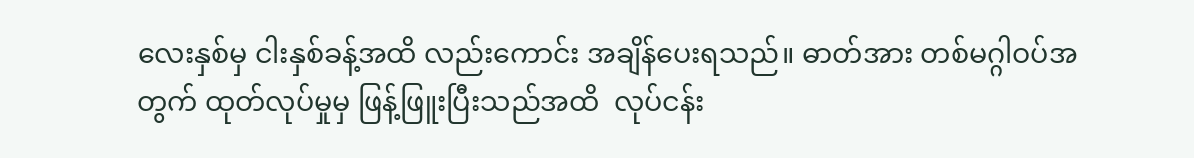လေးနှစ်မှ ငါးနှစ်ခန့်အထိ လည်းကောင်း အချိန်ပေးရသည်။ ဓာတ်အား တစ်မဂ္ဂါဝပ်အတွက် ထုတ်လုပ်မှုမှ ဖြန့်ဖြူးပြီးသည်အထိ  လုပ်ငန်း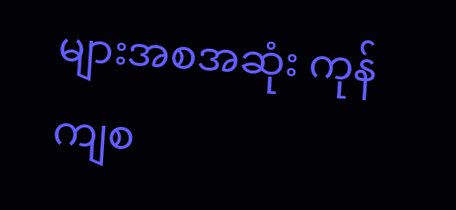များအစအဆုံး ကုန်ကျစ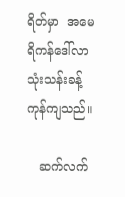ရိတ်မှာ  အမေရိကန်ဒေါ်လာ သုံးသန်းခန့် ကုန်ကျသည်။

   ဆက်လက်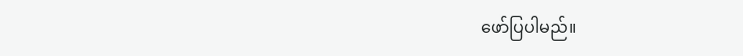ဖော်ပြပါမည်။